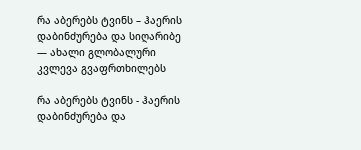რა აბერებს ტვინს – ჰაერის დაბინძურება და სიღარიბე — ახალი გლობალური კვლევა გვაფრთხილებს

რა აბერებს ტვინს - ჰაერის დაბინძურება და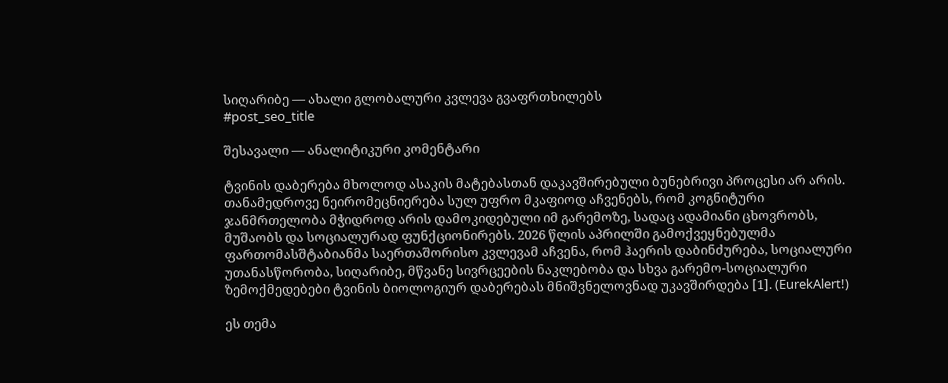სიღარიბე — ახალი გლობალური კვლევა გვაფრთხილებს
#post_seo_title

შესავალი — ანალიტიკური კომენტარი

ტვინის დაბერება მხოლოდ ასაკის მატებასთან დაკავშირებული ბუნებრივი პროცესი არ არის. თანამედროვე ნეირომეცნიერება სულ უფრო მკაფიოდ აჩვენებს, რომ კოგნიტური ჯანმრთელობა მჭიდროდ არის დამოკიდებული იმ გარემოზე, სადაც ადამიანი ცხოვრობს, მუშაობს და სოციალურად ფუნქციონირებს. 2026 წლის აპრილში გამოქვეყნებულმა ფართომასშტაბიანმა საერთაშორისო კვლევამ აჩვენა, რომ ჰაერის დაბინძურება, სოციალური უთანასწორობა, სიღარიბე, მწვანე სივრცეების ნაკლებობა და სხვა გარემო-სოციალური ზემოქმედებები ტვინის ბიოლოგიურ დაბერებას მნიშვნელოვნად უკავშირდება [1]. (EurekAlert!)

ეს თემა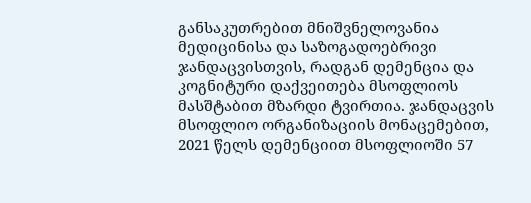განსაკუთრებით მნიშვნელოვანია მედიცინისა და საზოგადოებრივი ჯანდაცვისთვის, რადგან დემენცია და კოგნიტური დაქვეითება მსოფლიოს მასშტაბით მზარდი ტვირთია. ჯანდაცვის მსოფლიო ორგანიზაციის მონაცემებით, 2021 წელს დემენციით მსოფლიოში 57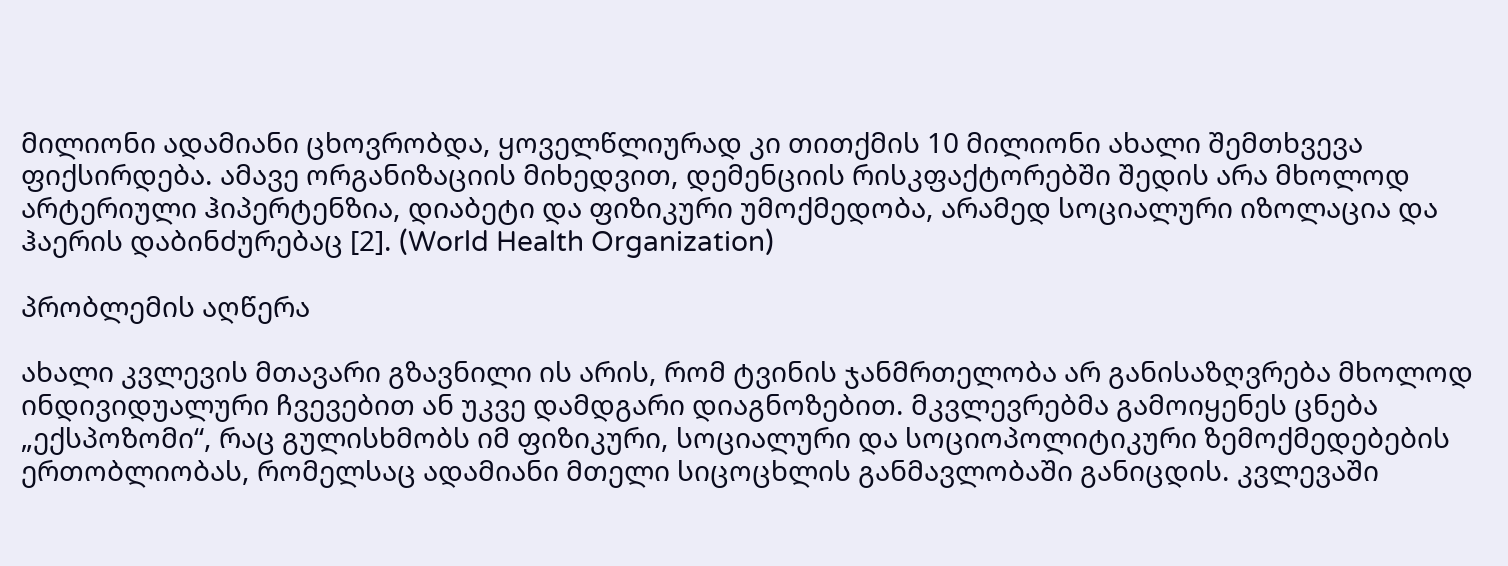მილიონი ადამიანი ცხოვრობდა, ყოველწლიურად კი თითქმის 10 მილიონი ახალი შემთხვევა ფიქსირდება. ამავე ორგანიზაციის მიხედვით, დემენციის რისკფაქტორებში შედის არა მხოლოდ არტერიული ჰიპერტენზია, დიაბეტი და ფიზიკური უმოქმედობა, არამედ სოციალური იზოლაცია და ჰაერის დაბინძურებაც [2]. (World Health Organization)

პრობლემის აღწერა

ახალი კვლევის მთავარი გზავნილი ის არის, რომ ტვინის ჯანმრთელობა არ განისაზღვრება მხოლოდ ინდივიდუალური ჩვევებით ან უკვე დამდგარი დიაგნოზებით. მკვლევრებმა გამოიყენეს ცნება „ექსპოზომი“, რაც გულისხმობს იმ ფიზიკური, სოციალური და სოციოპოლიტიკური ზემოქმედებების ერთობლიობას, რომელსაც ადამიანი მთელი სიცოცხლის განმავლობაში განიცდის. კვლევაში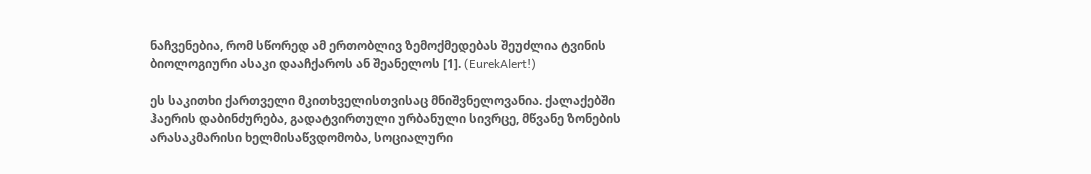ნაჩვენებია, რომ სწორედ ამ ერთობლივ ზემოქმედებას შეუძლია ტვინის ბიოლოგიური ასაკი დააჩქაროს ან შეანელოს [1]. (EurekAlert!)

ეს საკითხი ქართველი მკითხველისთვისაც მნიშვნელოვანია. ქალაქებში ჰაერის დაბინძურება, გადატვირთული ურბანული სივრცე, მწვანე ზონების არასაკმარისი ხელმისაწვდომობა, სოციალური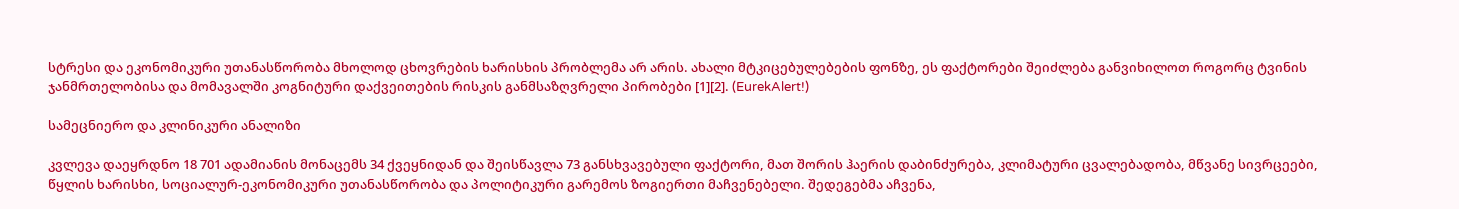სტრესი და ეკონომიკური უთანასწორობა მხოლოდ ცხოვრების ხარისხის პრობლემა არ არის. ახალი მტკიცებულებების ფონზე, ეს ფაქტორები შეიძლება განვიხილოთ როგორც ტვინის ჯანმრთელობისა და მომავალში კოგნიტური დაქვეითების რისკის განმსაზღვრელი პირობები [1][2]. (EurekAlert!)

სამეცნიერო და კლინიკური ანალიზი

კვლევა დაეყრდნო 18 701 ადამიანის მონაცემს 34 ქვეყნიდან და შეისწავლა 73 განსხვავებული ფაქტორი, მათ შორის ჰაერის დაბინძურება, კლიმატური ცვალებადობა, მწვანე სივრცეები, წყლის ხარისხი, სოციალურ-ეკონომიკური უთანასწორობა და პოლიტიკური გარემოს ზოგიერთი მაჩვენებელი. შედეგებმა აჩვენა,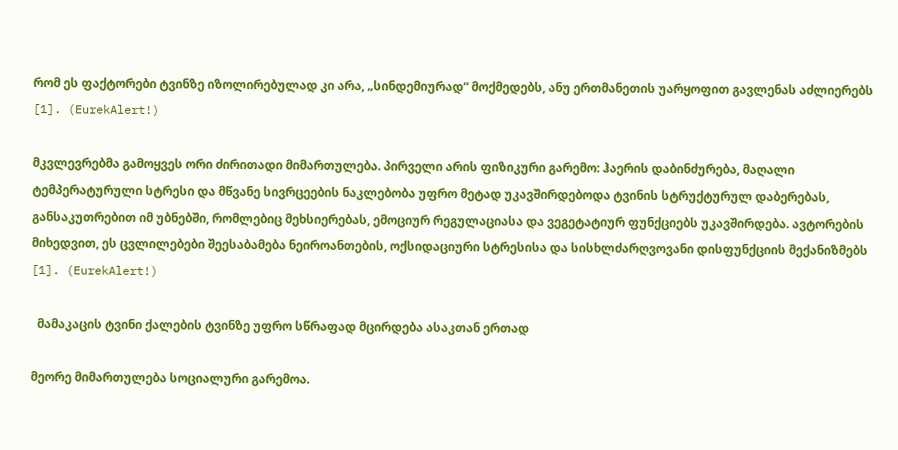რომ ეს ფაქტორები ტვინზე იზოლირებულად კი არა, „სინდემიურად“ მოქმედებს, ანუ ერთმანეთის უარყოფით გავლენას აძლიერებს [1]. (EurekAlert!)

მკვლევრებმა გამოყვეს ორი ძირითადი მიმართულება. პირველი არის ფიზიკური გარემო: ჰაერის დაბინძურება, მაღალი ტემპერატურული სტრესი და მწვანე სივრცეების ნაკლებობა უფრო მეტად უკავშირდებოდა ტვინის სტრუქტურულ დაბერებას, განსაკუთრებით იმ უბნებში, რომლებიც მეხსიერებას, ემოციურ რეგულაციასა და ვეგეტატიურ ფუნქციებს უკავშირდება. ავტორების მიხედვით, ეს ცვლილებები შეესაბამება ნეიროანთების, ოქსიდაციური სტრესისა და სისხლძარღვოვანი დისფუნქციის მექანიზმებს [1]. (EurekAlert!)

  მამაკაცის ტვინი ქალების ტვინზე უფრო სწრაფად მცირდება ასაკთან ერთად

მეორე მიმართულება სოციალური გარემოა.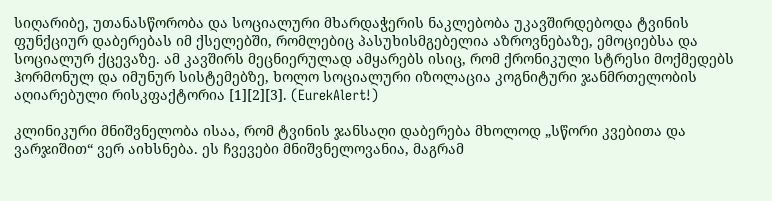სიღარიბე, უთანასწორობა და სოციალური მხარდაჭერის ნაკლებობა უკავშირდებოდა ტვინის ფუნქციურ დაბერებას იმ ქსელებში, რომლებიც პასუხისმგებელია აზროვნებაზე, ემოციებსა და სოციალურ ქცევაზე. ამ კავშირს მეცნიერულად ამყარებს ისიც, რომ ქრონიკული სტრესი მოქმედებს ჰორმონულ და იმუნურ სისტემებზე, ხოლო სოციალური იზოლაცია კოგნიტური ჯანმრთელობის აღიარებული რისკფაქტორია [1][2][3]. (EurekAlert!)

კლინიკური მნიშვნელობა ისაა, რომ ტვინის ჯანსაღი დაბერება მხოლოდ „სწორი კვებითა და ვარჯიშით“ ვერ აიხსნება. ეს ჩვევები მნიშვნელოვანია, მაგრამ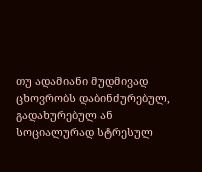თუ ადამიანი მუდმივად ცხოვრობს დაბინძურებულ, გადახურებულ ან სოციალურად სტრესულ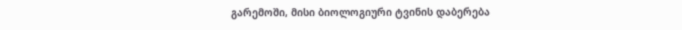გარემოში, მისი ბიოლოგიური ტვინის დაბერება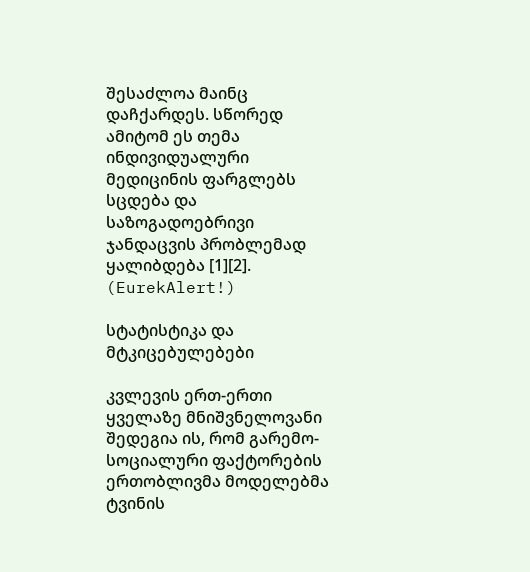შესაძლოა მაინც დაჩქარდეს. სწორედ ამიტომ ეს თემა ინდივიდუალური მედიცინის ფარგლებს სცდება და საზოგადოებრივი ჯანდაცვის პრობლემად ყალიბდება [1][2]. (EurekAlert!)

სტატისტიკა და მტკიცებულებები

კვლევის ერთ-ერთი ყველაზე მნიშვნელოვანი შედეგია ის, რომ გარემო-სოციალური ფაქტორების ერთობლივმა მოდელებმა ტვინის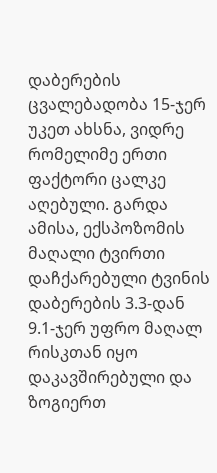დაბერების ცვალებადობა 15-ჯერ უკეთ ახსნა, ვიდრე რომელიმე ერთი ფაქტორი ცალკე აღებული. გარდა ამისა, ექსპოზომის მაღალი ტვირთი დაჩქარებული ტვინის დაბერების 3.3-დან 9.1-ჯერ უფრო მაღალ რისკთან იყო დაკავშირებული და ზოგიერთ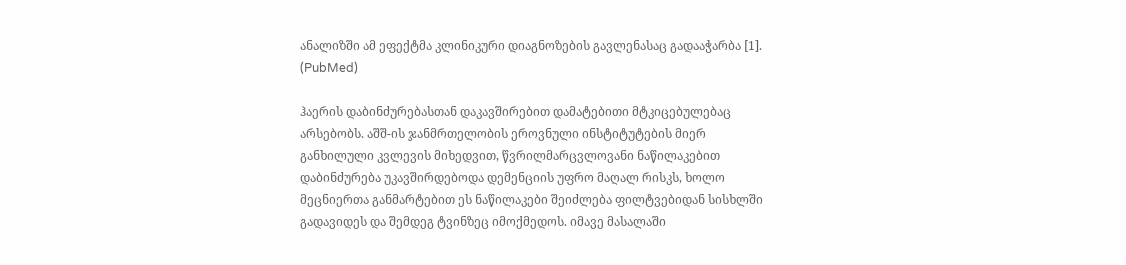ანალიზში ამ ეფექტმა კლინიკური დიაგნოზების გავლენასაც გადააჭარბა [1]. (PubMed)

ჰაერის დაბინძურებასთან დაკავშირებით დამატებითი მტკიცებულებაც არსებობს. აშშ-ის ჯანმრთელობის ეროვნული ინსტიტუტების მიერ განხილული კვლევის მიხედვით, წვრილმარცვლოვანი ნაწილაკებით დაბინძურება უკავშირდებოდა დემენციის უფრო მაღალ რისკს, ხოლო მეცნიერთა განმარტებით ეს ნაწილაკები შეიძლება ფილტვებიდან სისხლში გადავიდეს და შემდეგ ტვინზეც იმოქმედოს. იმავე მასალაში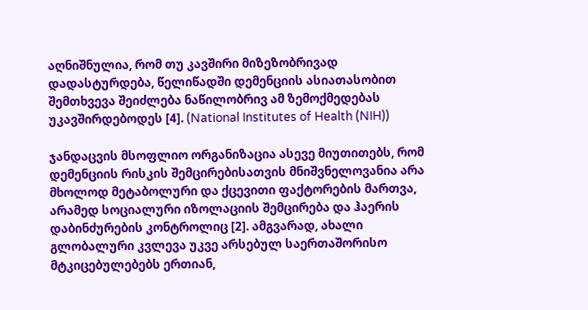აღნიშნულია, რომ თუ კავშირი მიზეზობრივად დადასტურდება, წელიწადში დემენციის ასიათასობით შემთხვევა შეიძლება ნაწილობრივ ამ ზემოქმედებას უკავშირდებოდეს [4]. (National Institutes of Health (NIH))

ჯანდაცვის მსოფლიო ორგანიზაცია ასევე მიუთითებს, რომ დემენციის რისკის შემცირებისათვის მნიშვნელოვანია არა მხოლოდ მეტაბოლური და ქცევითი ფაქტორების მართვა, არამედ სოციალური იზოლაციის შემცირება და ჰაერის დაბინძურების კონტროლიც [2]. ამგვარად, ახალი გლობალური კვლევა უკვე არსებულ საერთაშორისო მტკიცებულებებს ერთიან,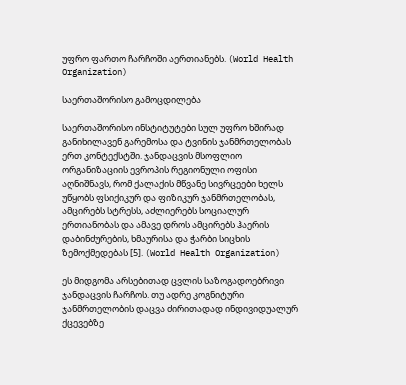უფრო ფართო ჩარჩოში აერთიანებს. (World Health Organization)

საერთაშორისო გამოცდილება

საერთაშორისო ინსტიტუტები სულ უფრო ხშირად განიხილავენ გარემოსა და ტვინის ჯანმრთელობას ერთ კონტექსტში. ჯანდაცვის მსოფლიო ორგანიზაციის ევროპის რეგიონული ოფისი აღნიშნავს, რომ ქალაქის მწვანე სივრცეები ხელს უწყობს ფსიქიკურ და ფიზიკურ ჯანმრთელობას, ამცირებს სტრესს, აძლიერებს სოციალურ ერთიანობას და ამავე დროს ამცირებს ჰაერის დაბინძურების, ხმაურისა და ჭარბი სიცხის ზემოქმედებას [5]. (World Health Organization)

ეს მიდგომა არსებითად ცვლის საზოგადოებრივი ჯანდაცვის ჩარჩოს. თუ ადრე კოგნიტური ჯანმრთელობის დაცვა ძირითადად ინდივიდუალურ ქცევებზე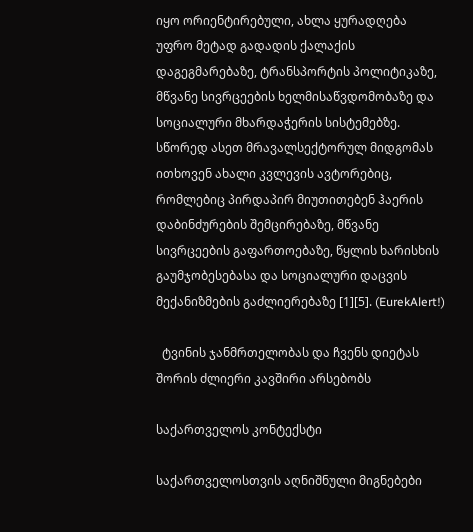იყო ორიენტირებული, ახლა ყურადღება უფრო მეტად გადადის ქალაქის დაგეგმარებაზე, ტრანსპორტის პოლიტიკაზე, მწვანე სივრცეების ხელმისაწვდომობაზე და სოციალური მხარდაჭერის სისტემებზე. სწორედ ასეთ მრავალსექტორულ მიდგომას ითხოვენ ახალი კვლევის ავტორებიც, რომლებიც პირდაპირ მიუთითებენ ჰაერის დაბინძურების შემცირებაზე, მწვანე სივრცეების გაფართოებაზე, წყლის ხარისხის გაუმჯობესებასა და სოციალური დაცვის მექანიზმების გაძლიერებაზე [1][5]. (EurekAlert!)

  ტვინის ჯანმრთელობას და ჩვენს დიეტას შორის ძლიერი კავშირი არსებობს

საქართველოს კონტექსტი

საქართველოსთვის აღნიშნული მიგნებები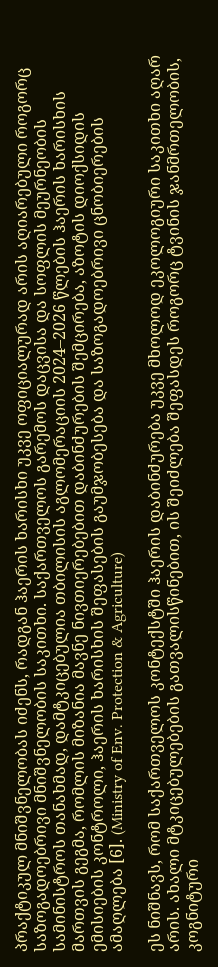პრაქტიკულ მნიშვნელობას იძენს, რადგან ჰაერის ხარისხი უკვე ოფიციალურად არის აღიარებული როგორც საზოგადოებრივი მნიშვნელობის საკითხი. საქართველოს გარემოს დაცვისა და სოფლის მეურნეობის სამინისტროს თანახმად, დამტკიცებულია თბილისის აგლომერაციის 2024–2026 წლების ჰაერის ხარისხის მართვის გეგმა, რომლის მიზანია მავნე ნივთიერებებით დაბინძურების შემცირება, აზოტის დიოქსიდის ემისიების კონტროლი, ჰაერის ხარისხის შეფასების გაუმჯობესება და საზოგადოებრივი ცნობიერების ამაღლება [6]. (Ministry of Env. Protection & Agriculture)

ეს ნიშნავს, რომ საქართველოს კონტექსტში ჰაერის დაბინძურება უკვე მხოლოდ ეკოლოგიური საკითხი აღარ არის. ახალი მტკიცებულებების გათვალისწინებით, ის შეიძლება შეფასდეს როგორც ტვინის ჯანმრთელობის, კოგნიტური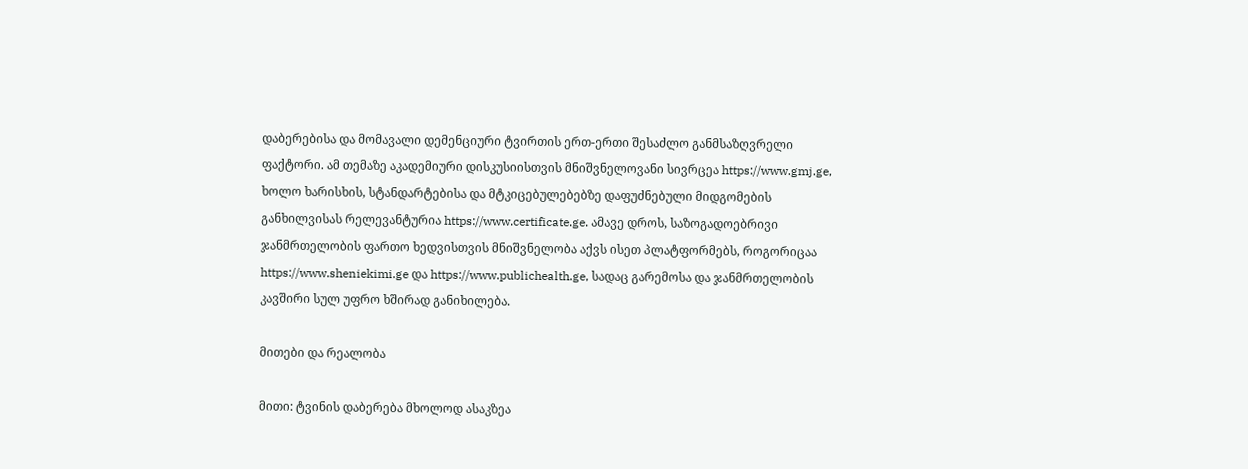დაბერებისა და მომავალი დემენციური ტვირთის ერთ-ერთი შესაძლო განმსაზღვრელი ფაქტორი. ამ თემაზე აკადემიური დისკუსიისთვის მნიშვნელოვანი სივრცეა https://www.gmj.ge, ხოლო ხარისხის, სტანდარტებისა და მტკიცებულებებზე დაფუძნებული მიდგომების განხილვისას რელევანტურია https://www.certificate.ge. ამავე დროს, საზოგადოებრივი ჯანმრთელობის ფართო ხედვისთვის მნიშვნელობა აქვს ისეთ პლატფორმებს, როგორიცაა https://www.sheniekimi.ge და https://www.publichealth.ge, სადაც გარემოსა და ჯანმრთელობის კავშირი სულ უფრო ხშირად განიხილება.

მითები და რეალობა

მითი: ტვინის დაბერება მხოლოდ ასაკზეა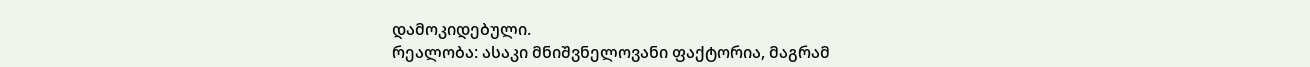დამოკიდებული.
რეალობა: ასაკი მნიშვნელოვანი ფაქტორია, მაგრამ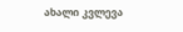ახალი კვლევა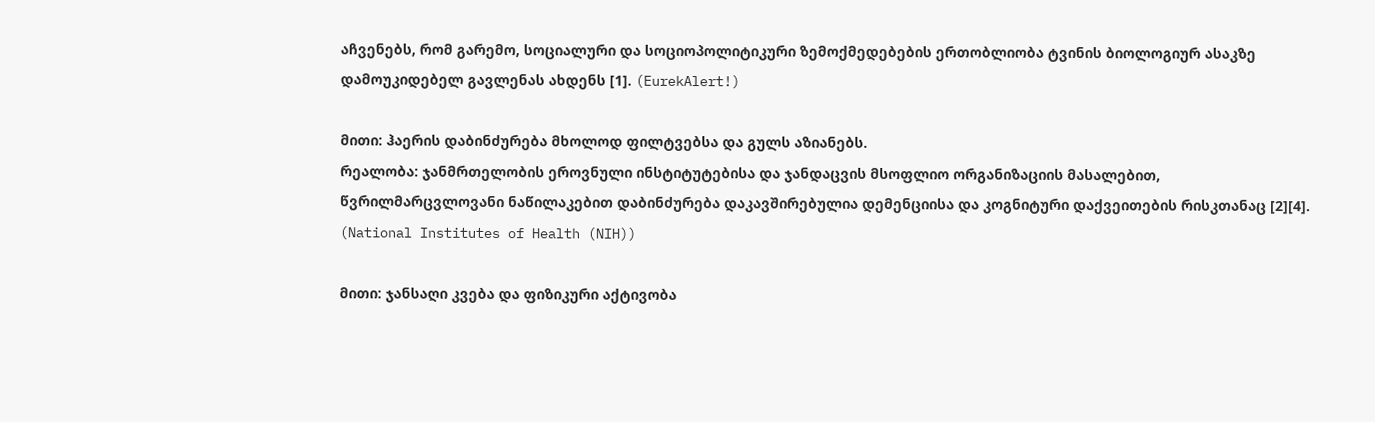აჩვენებს, რომ გარემო, სოციალური და სოციოპოლიტიკური ზემოქმედებების ერთობლიობა ტვინის ბიოლოგიურ ასაკზე დამოუკიდებელ გავლენას ახდენს [1]. (EurekAlert!)

მითი: ჰაერის დაბინძურება მხოლოდ ფილტვებსა და გულს აზიანებს.
რეალობა: ჯანმრთელობის ეროვნული ინსტიტუტებისა და ჯანდაცვის მსოფლიო ორგანიზაციის მასალებით, წვრილმარცვლოვანი ნაწილაკებით დაბინძურება დაკავშირებულია დემენციისა და კოგნიტური დაქვეითების რისკთანაც [2][4]. (National Institutes of Health (NIH))

მითი: ჯანსაღი კვება და ფიზიკური აქტივობა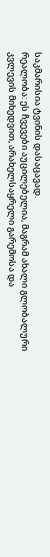საკმარისია ტვინის დასაცავად.
რეალობა: ეს ჩვევები აუცილებელია, მაგრამ ახალი გლობალური კვლევის მიხედვით, არახელსაყრელი გარემოსა და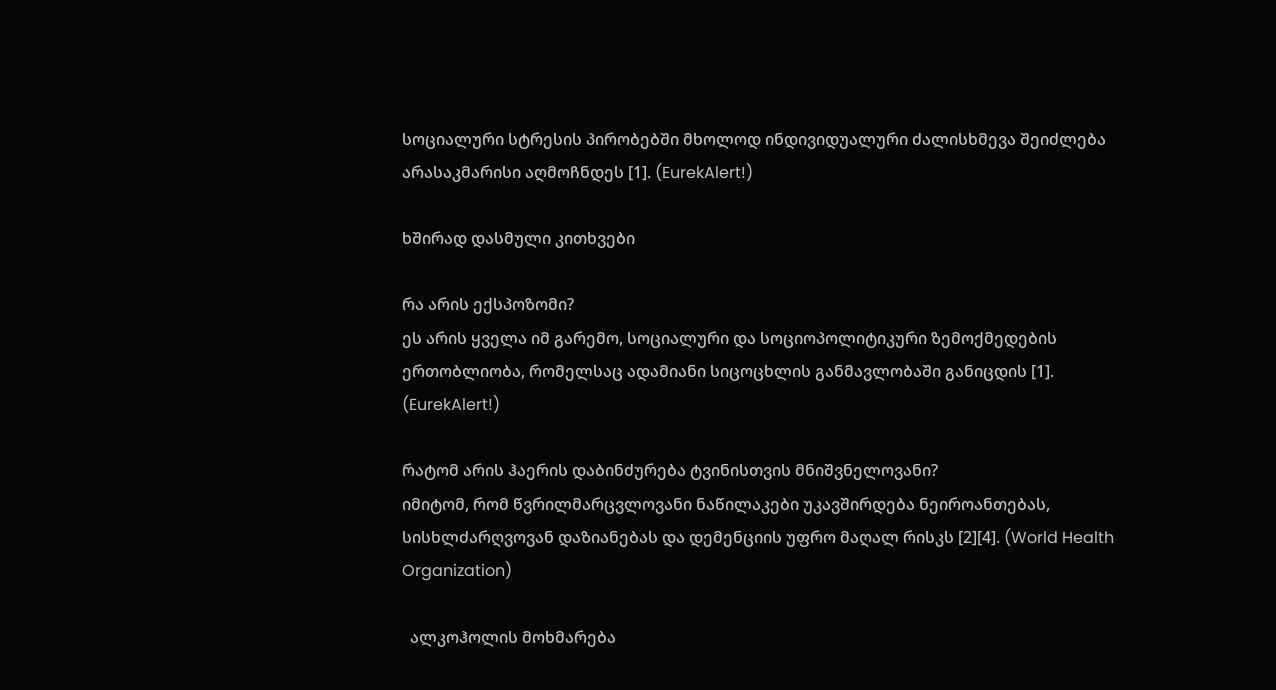სოციალური სტრესის პირობებში მხოლოდ ინდივიდუალური ძალისხმევა შეიძლება არასაკმარისი აღმოჩნდეს [1]. (EurekAlert!)

ხშირად დასმული კითხვები

რა არის ექსპოზომი?
ეს არის ყველა იმ გარემო, სოციალური და სოციოპოლიტიკური ზემოქმედების ერთობლიობა, რომელსაც ადამიანი სიცოცხლის განმავლობაში განიცდის [1]. (EurekAlert!)

რატომ არის ჰაერის დაბინძურება ტვინისთვის მნიშვნელოვანი?
იმიტომ, რომ წვრილმარცვლოვანი ნაწილაკები უკავშირდება ნეიროანთებას, სისხლძარღვოვან დაზიანებას და დემენციის უფრო მაღალ რისკს [2][4]. (World Health Organization)

  ალკოჰოლის მოხმარება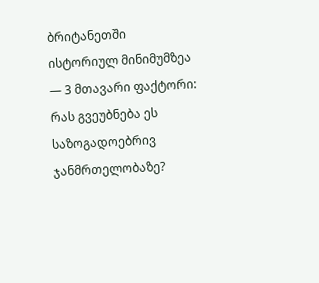ბრიტანეთში ისტორიულ მინიმუმზეა — 3 მთავარი ფაქტორი: რას გვეუბნება ეს საზოგადოებრივ ჯანმრთელობაზე?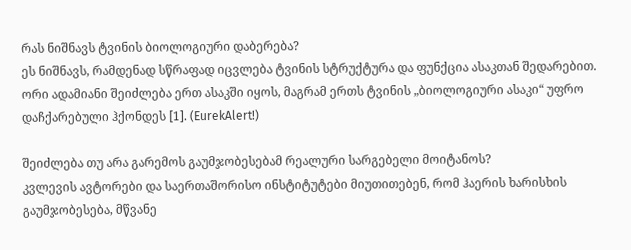რას ნიშნავს ტვინის ბიოლოგიური დაბერება?
ეს ნიშნავს, რამდენად სწრაფად იცვლება ტვინის სტრუქტურა და ფუნქცია ასაკთან შედარებით. ორი ადამიანი შეიძლება ერთ ასაკში იყოს, მაგრამ ერთს ტვინის „ბიოლოგიური ასაკი“ უფრო დაჩქარებული ჰქონდეს [1]. (EurekAlert!)

შეიძლება თუ არა გარემოს გაუმჯობესებამ რეალური სარგებელი მოიტანოს?
კვლევის ავტორები და საერთაშორისო ინსტიტუტები მიუთითებენ, რომ ჰაერის ხარისხის გაუმჯობესება, მწვანე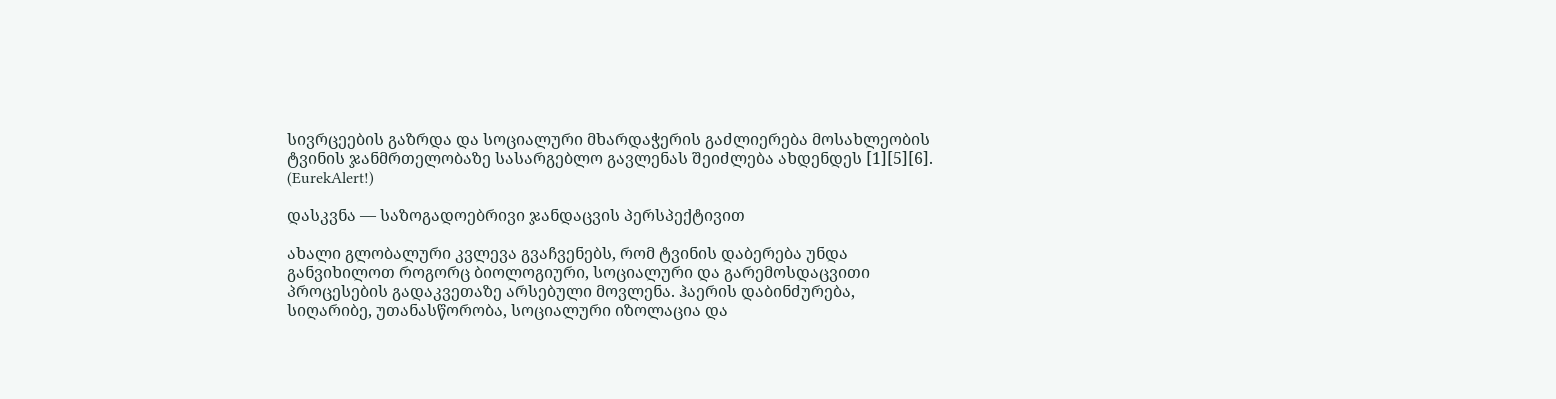სივრცეების გაზრდა და სოციალური მხარდაჭერის გაძლიერება მოსახლეობის ტვინის ჯანმრთელობაზე სასარგებლო გავლენას შეიძლება ახდენდეს [1][5][6]. (EurekAlert!)

დასკვნა — საზოგადოებრივი ჯანდაცვის პერსპექტივით

ახალი გლობალური კვლევა გვაჩვენებს, რომ ტვინის დაბერება უნდა განვიხილოთ როგორც ბიოლოგიური, სოციალური და გარემოსდაცვითი პროცესების გადაკვეთაზე არსებული მოვლენა. ჰაერის დაბინძურება, სიღარიბე, უთანასწორობა, სოციალური იზოლაცია და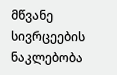მწვანე სივრცეების ნაკლებობა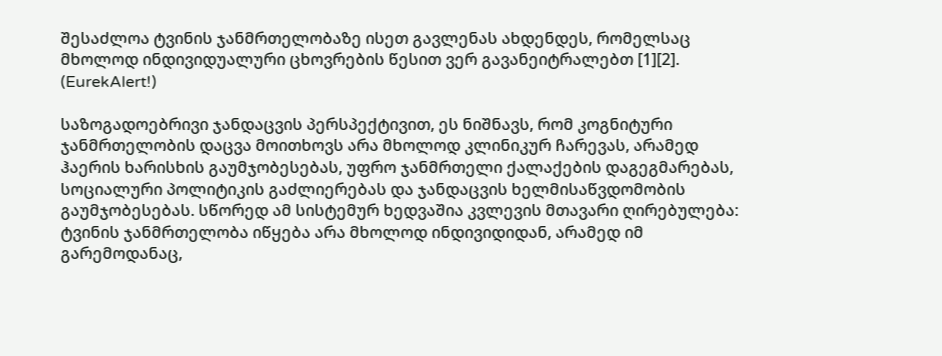შესაძლოა ტვინის ჯანმრთელობაზე ისეთ გავლენას ახდენდეს, რომელსაც მხოლოდ ინდივიდუალური ცხოვრების წესით ვერ გავანეიტრალებთ [1][2]. (EurekAlert!)

საზოგადოებრივი ჯანდაცვის პერსპექტივით, ეს ნიშნავს, რომ კოგნიტური ჯანმრთელობის დაცვა მოითხოვს არა მხოლოდ კლინიკურ ჩარევას, არამედ ჰაერის ხარისხის გაუმჯობესებას, უფრო ჯანმრთელი ქალაქების დაგეგმარებას, სოციალური პოლიტიკის გაძლიერებას და ჯანდაცვის ხელმისაწვდომობის გაუმჯობესებას. სწორედ ამ სისტემურ ხედვაშია კვლევის მთავარი ღირებულება: ტვინის ჯანმრთელობა იწყება არა მხოლოდ ინდივიდიდან, არამედ იმ გარემოდანაც,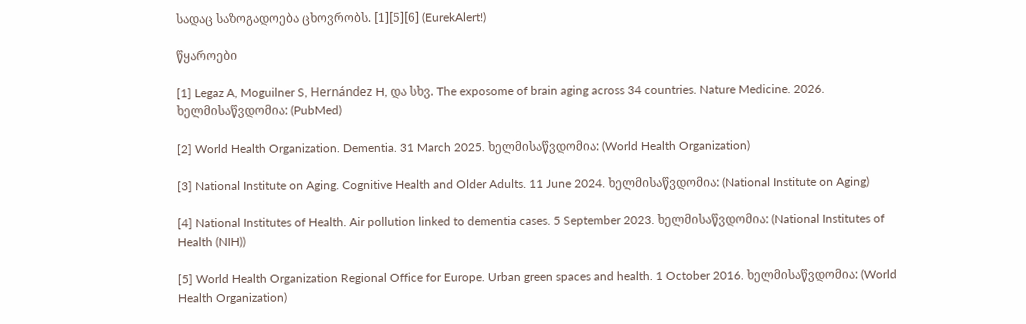სადაც საზოგადოება ცხოვრობს. [1][5][6] (EurekAlert!)

წყაროები

[1] Legaz A, Moguilner S, Hernández H, და სხვ. The exposome of brain aging across 34 countries. Nature Medicine. 2026. ხელმისაწვდომია: (PubMed)

[2] World Health Organization. Dementia. 31 March 2025. ხელმისაწვდომია: (World Health Organization)

[3] National Institute on Aging. Cognitive Health and Older Adults. 11 June 2024. ხელმისაწვდომია: (National Institute on Aging)

[4] National Institutes of Health. Air pollution linked to dementia cases. 5 September 2023. ხელმისაწვდომია: (National Institutes of Health (NIH))

[5] World Health Organization Regional Office for Europe. Urban green spaces and health. 1 October 2016. ხელმისაწვდომია: (World Health Organization)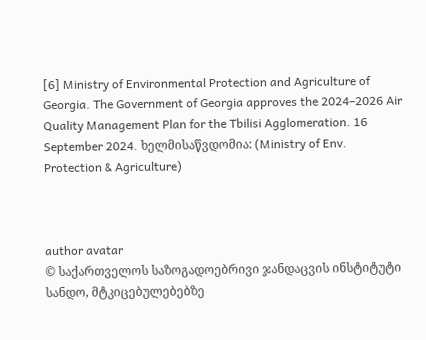[6] Ministry of Environmental Protection and Agriculture of Georgia. The Government of Georgia approves the 2024–2026 Air Quality Management Plan for the Tbilisi Agglomeration. 16 September 2024. ხელმისაწვდომია: (Ministry of Env. Protection & Agriculture)



author avatar
© საქართველოს საზოგადოებრივი ჯანდაცვის ინსტიტუტი
სანდო, მტკიცებულებებზე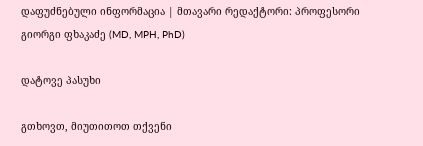დაფუძნებული ინფორმაცია | მთავარი რედაქტორი: პროფესორი გიორგი ფხაკაძე (MD, MPH, PhD)

დატოვე პასუხი

გთხოვთ, მიუთითოთ თქვენი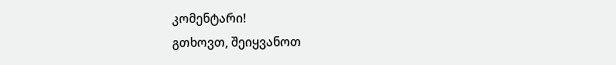კომენტარი!
გთხოვთ, შეიყვანოთ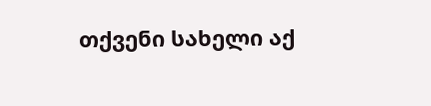თქვენი სახელი აქ